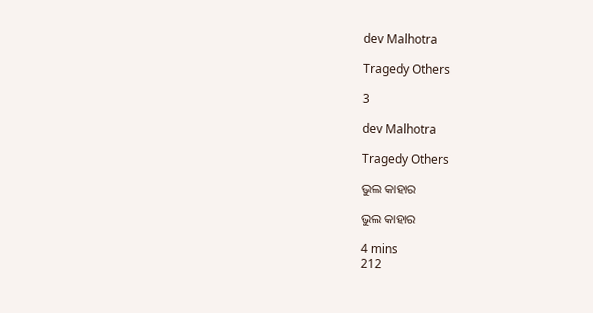dev Malhotra

Tragedy Others

3

dev Malhotra

Tragedy Others

ଭୁଲ କାହାର

ଭୁଲ କାହାର

4 mins
212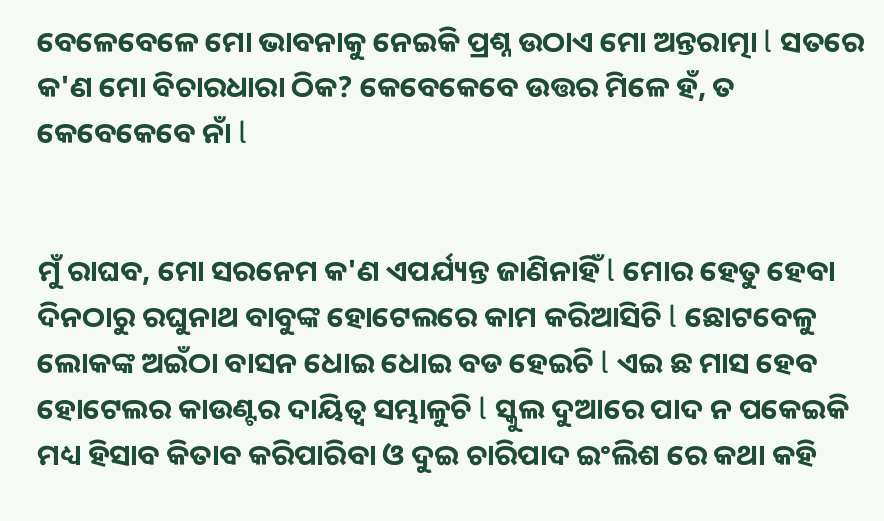ବେଳେବେଳେ ମୋ ଭାବନାକୁ ନେଇକି ପ୍ରଶ୍ନ ଉଠାଏ ମୋ ଅନ୍ତରାତ୍ମା l ସତରେ କ'ଣ ମୋ ବିଚାରଧାରା ଠିକ? କେବେକେବେ ଉତ୍ତର ମିଳେ ହଁ, ତ କେବେକେବେ ନାଁ l


ମୁଁ ରାଘବ, ମୋ ସରନେମ କ'ଣ ଏପର୍ଯ୍ୟନ୍ତ ଜାଣିନାହିଁ l ମୋର ହେତୁ ହେବା ଦିନଠାରୁ ରଘୁନାଥ ବାବୁଙ୍କ ହୋଟେଲରେ କାମ କରିଆସିଚି l ଛୋଟବେଳୁ ଲୋକଙ୍କ ଅଇଁଠା ବାସନ ଧୋଇ ଧୋଇ ବଡ ହେଇଚି l ଏଇ ଛ ମାସ ହେବ ହୋଟେଲର କାଉଣ୍ଟର ଦାୟିତ୍ୱ ସମ୍ଭାଳୁଚି l ସ୍କୁଲ ଦୁଆରେ ପାଦ ନ ପକେଇକି ମଧ୍ୟ ହିସାବ କିତାବ କରିପାରିବା ଓ ଦୁଇ ଚାରିପାଦ ଇଂଲିଶ ରେ କଥା କହି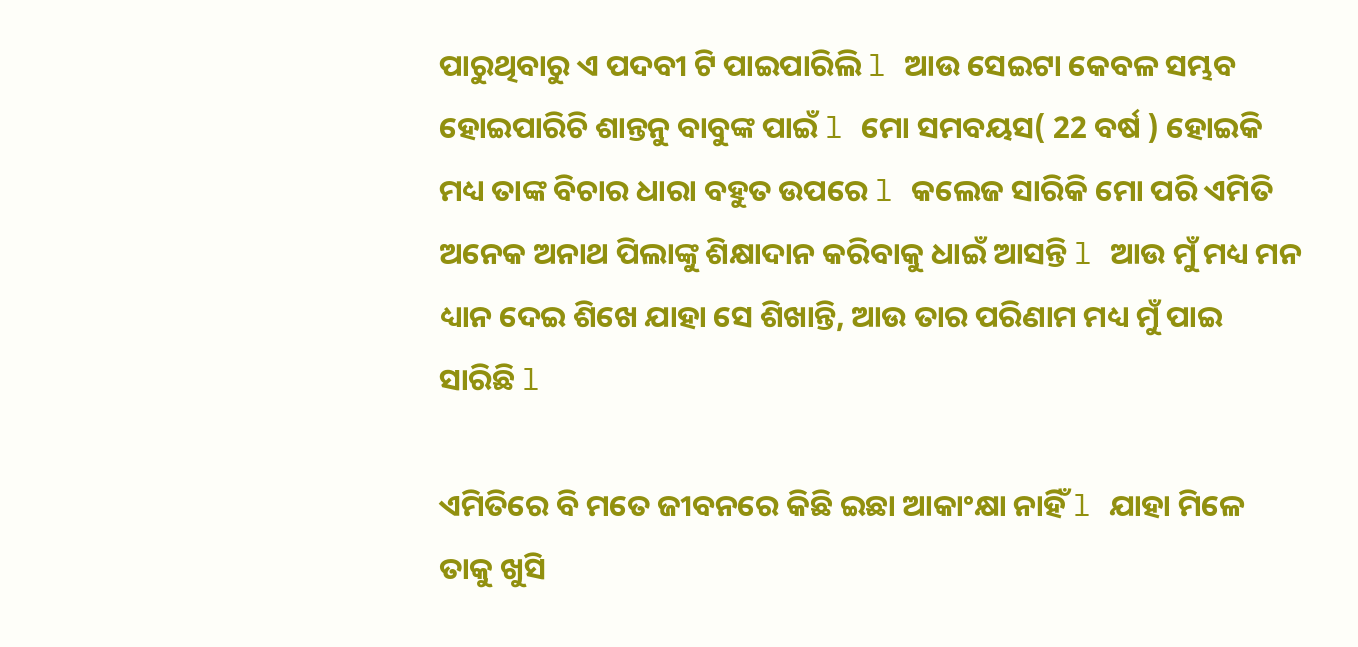ପାରୁଥିବାରୁ ଏ ପଦବୀ ଟି ପାଇପାରିଲି l ଆଉ ସେଇଟା କେବଳ ସମ୍ଭବ ହୋଇପାରିଚି ଶାନ୍ତନୁ ବାବୁଙ୍କ ପାଇଁ l ମୋ ସମବୟସ( 22 ବର୍ଷ ) ହୋଇକି ମଧ୍ୟ ତାଙ୍କ ବିଚାର ଧାରା ବହୁତ ଉପରେ l କଲେଜ ସାରିକି ମୋ ପରି ଏମିତି ଅନେକ ଅନାଥ ପିଲାଙ୍କୁ ଶିକ୍ଷାଦାନ କରିବାକୁ ଧାଇଁ ଆସନ୍ତି l ଆଉ ମୁଁ ମଧ୍ୟ ମନ ଧ୍ୟାନ ଦେଇ ଶିଖେ ଯାହା ସେ ଶିଖାନ୍ତି, ଆଉ ତାର ପରିଣାମ ମଧ୍ୟ ମୁଁ ପାଇ ସାରିଛି l

ଏମିତିରେ ବି ମତେ ଜୀବନରେ କିଛି ଇଛା ଆକାଂକ୍ଷା ନାହିଁ l ଯାହା ମିଳେ ତାକୁ ଖୁସି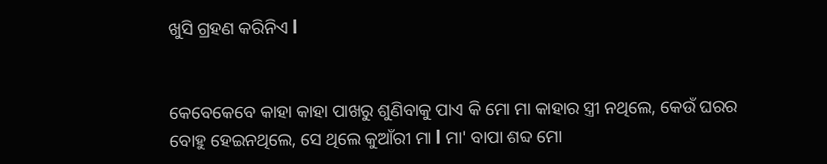ଖୁସି ଗ୍ରହଣ କରିନିଏ l


କେବେକେବେ କାହା କାହା ପାଖରୁ ଶୁଣିବାକୁ ପାଏ କି ମୋ ମା କାହାର ସ୍ତ୍ରୀ ନଥିଲେ, କେଉଁ ଘରର ବୋହୁ ହେଇନଥିଲେ, ସେ ଥିଲେ କୁଆଁରୀ ମା l ମା' ବାପା ଶବ୍ଦ ମୋ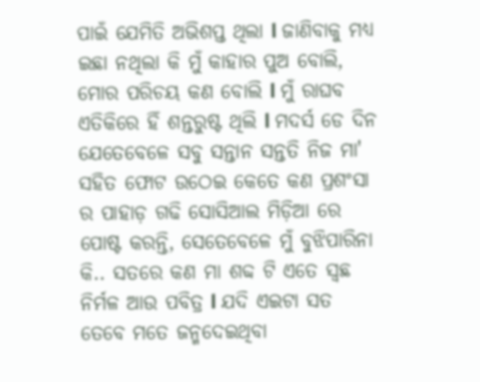ପାଇଁ ଯେମିତି ଅଭିଶପ୍ତ ଥିଲା l ଜାଣିବାକୁ ମଧ୍ୟ ଇଛା ନଥିଲା କି ମୁଁ କାହାର ପୁଅ ବୋଲି, ମୋର ପରିଚୟ କଣ ବୋଲି l ମୁଁ ରାଘବ ଏତିକିରେ ହିଁ ଶନ୍ତରୁଷ୍ଟ ଥିଲି l ମଦର୍ସ ଡେ ଦିନ ଯେତେବେଳେ ସବୁ ସନ୍ତାନ ସନ୍ତତି ନିଜ ମା' ସହିତ ଫୋଟ ଉଠେଇ କେତେ କଣ ପ୍ରଶଂସା ର ପାହାଡ଼ ଗଢି ସୋସିଆଲ ମିଡ଼ିଆ ରେ ପୋଷ୍ଟ କରନ୍ତି, ସେତେବେଳେ ମୁଁ ବୁଝିପାରିନା କି.. ସତରେ କଣ ମା ଶବ୍ଦ ଟି ଏତେ ସ୍ଵଛ ନିର୍ମଳ ଆଉ ପବିତ୍ର l ଯଦି ଏଇଟା ସତ ତେବେ ମତେ ଜନ୍ମଦେଇଥିବା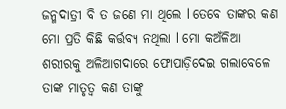ଜନ୍ମଦାତ୍ରୀ ବି ତ ଜଣେ ମା ଥିଲେ l ତେବେ ତାଙ୍କର କଣ ମୋ ପ୍ରତି କିଛି କର୍ତ୍ତବ୍ୟ ନଥିଲା l ମୋ କଅଁଳିଆ ଶରୀରକୁ ଅଳିଆଗଦାରେ ଫୋପାଡ଼ିଦେଇ ଗଲାବେଳେ ତାଙ୍କ ମାତୃତ୍ୱ କଣ ତାଙ୍କୁ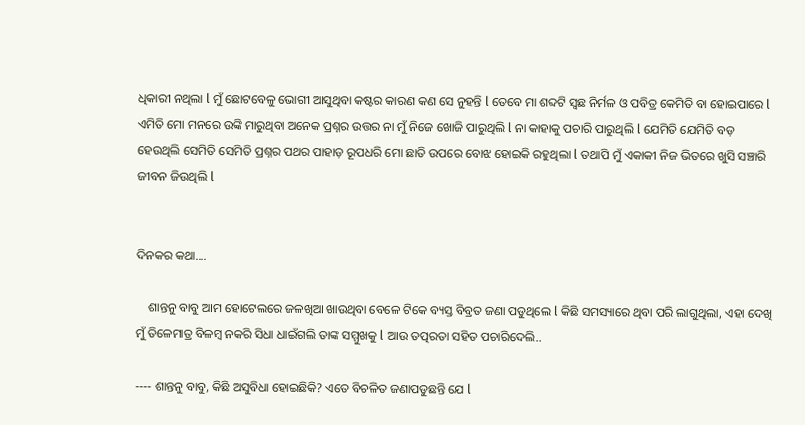ଧିକାରୀ ନଥିଲା l ମୁଁ ଛୋଟବେଳୁ ଭୋଗୀ ଆସୁଥିବା କଷ୍ଟର କାରଣ କଣ ସେ ନୁହନ୍ତି l ତେବେ ମା ଶବ୍ଦଟି ସ୍ଵଛ ନିର୍ମଳ ଓ ପବିତ୍ର କେମିତି ବା ହୋଇପାରେ l ଏମିତି ମୋ ମନରେ ଉଙ୍କି ମାରୁଥିବା ଅନେକ ପ୍ରଶ୍ନର ଉତ୍ତର ନା ମୁଁ ନିଜେ ଖୋଜି ପାରୁଥିଲି l ନା କାହାକୁ ପଚାରି ପାରୁଥିଲି l ଯେମିତି ଯେମିତି ବଡ଼ ହେଉଥିଲି ସେମିତି ସେମିତି ପ୍ରଶ୍ନର ପଥର ପାହାଡ଼ ରୂପଧରି ମୋ ଛାତି ଉପରେ ବୋଝ ହୋଇକି ରହୁଥିଲା l ତଥାପି ମୁଁ ଏକାକୀ ନିଜ ଭିତରେ ଖୁସି ସଞ୍ଚାରି ଜୀବନ ଜିଉଥିଲି l


ଦିନକର କଥା....

    ଶାନ୍ତନୁ ବାବୁ ଆମ ହୋଟେଲରେ ଜଳଖିଆ ଖାଉଥିବା ବେଳେ ଟିକେ ବ୍ୟସ୍ତ ବିବ୍ରତ ଜଣା ପଡୁଥିଲେ l କିଛି ସମସ୍ୟାରେ ଥିବା ପରି ଲାଗୁଥିଲା, ଏହା ଦେଖି ମୁଁ ତିଳେମାତ୍ର ବିଳମ୍ବ ନକରି ସିଧା ଧାଇଁଗଲି ତାଙ୍କ ସମ୍ମୁଖକୁ l ଆଉ ତତ୍ପରତା ସହିତ ପଚାରିଦେଲି..

---- ଶାନ୍ତନୁ ବାବୁ, କିଛି ଅସୁବିଧା ହୋଇଛିକି? ଏତେ ବିଚଳିତ ଜଣାପଡୁଛନ୍ତି ଯେ l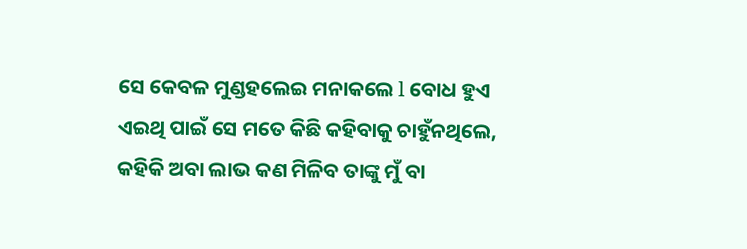ସେ କେବଳ ମୁଣ୍ଡହଲେଇ ମନାକଲେ l ବୋଧ ହୁଏ ଏଇଥି ପାଇଁ ସେ ମତେ କିଛି କହିବାକୁ ଚାହୁଁନଥିଲେ, କହିକି ଅବା ଲାଭ କଣ ମିଳିବ ତାଙ୍କୁ ମୁଁ ବା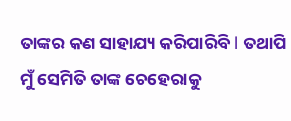ତାଙ୍କର କଣ ସାହାଯ୍ୟ କରିପାରିବି l ତଥାପି ମୁଁ ସେମିତି ତାଙ୍କ ଚେହେରାକୁ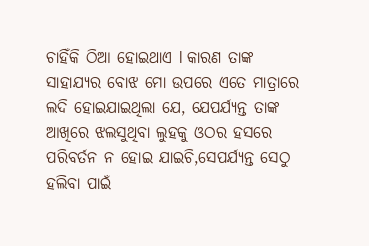ଚାହିଁକି ଠିଆ ହୋଇଥାଏ l କାରଣ ତାଙ୍କ ସାହାଯ୍ୟର ବୋଝ ମୋ ଉପରେ ଏତେ ମାତ୍ରାରେ ଲଦି ହୋଇଯାଇଥିଲା ଯେ, ଯେପର୍ଯ୍ୟନ୍ତ ତାଙ୍କ ଆଖିରେ ଝଲସୁଥିବା ଲୁହକୁ ଓଠର ହସରେ ପରିବର୍ତନ ନ ହୋଇ ଯାଇଚି,ସେପର୍ଯ୍ୟନ୍ତ ସେଠୁ ହଲିବା ପାଇଁ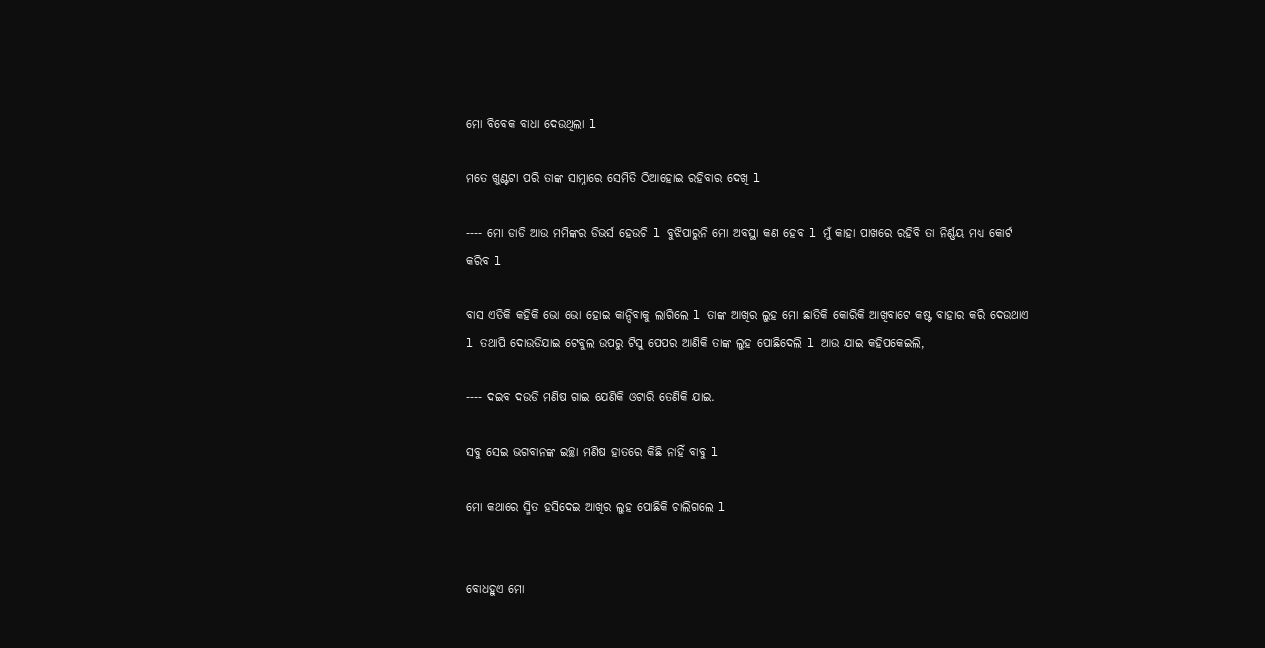ମୋ ବିବେକ ବାଧା ଦେଉଥିଲା l

ମତେ ଖୁଣ୍ଟଟା ପରି ତାଙ୍କ ସାମ୍ନାରେ ସେମିତି ଠିଆହୋଇ ରହିବାର ଦେଖି l

---- ମୋ ଡାଡି ଆଉ ମମିଙ୍କର ଡିଭର୍ସ ହେଉଚି l ବୁଝିପାରୁନି ମୋ ଅବସ୍ଥା କଣ ହେବ l ମୁଁ କାହା ପାଖରେ ରହିବି ତା ନିର୍ଣ୍ଣୟ ମଧ୍ୟ କୋର୍ଟ କରିବ l

ବାସ ଏତିକି କହିକି ଭୋ ଭୋ ହୋଇ କାନ୍ଦିବାକୁ ଲାଗିଲେ l ତାଙ୍କ ଆଖିର ଲୁହ ମୋ ଛାତିକି କୋରିକି ଆଖିବାଟେ କଷ୍ଟ ବାହାର କରି ଦେଉଥାଏ l ତଥାପି ଦୋଉଡିଯାଇ ଟେବୁଲ ଉପରୁ ଟିସୁ ପେପର ଆଣିକି ତାଙ୍କ ଲୁହ ପୋଛିଦେଲି l ଆଉ ଯାଇ କହିପକେଇଲି,

---- ଦଇବ ଦଉଡି ମଣିଷ ଗାଇ ଯେଣିକି ଓଟାରି ତେଣିକି ଯାଇ.

ସବୁ ସେଇ ଭଗବାନଙ୍କ ଇଚ୍ଛା ମଣିଷ ହାତରେ କିଛି ନାହିଁ ବାବୁ l

ମୋ କଥାରେ ସ୍ମିତ ହସିଦେଇ ଆଖିର ଲୁହ ପୋଛିକି ଚାଲିଗଲେ l


ବୋଧହୁଏ ମୋ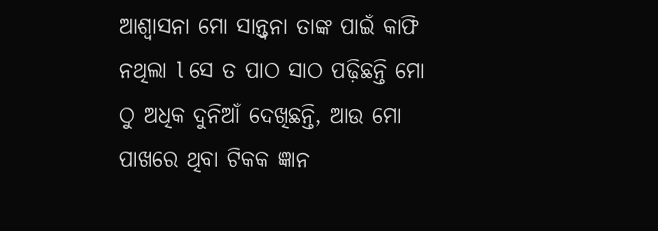ଆଶ୍ୱାସନା ମୋ ସାନ୍ତ୍ୱନା ତାଙ୍କ ପାଇଁ କାଫି ନଥିଲା l ସେ ତ ପାଠ ସାଠ ପଢ଼ିଛନ୍ତି ମୋ ଠୁ ଅଧିକ ଦୁନିଆଁ ଦେଖିଛନ୍ତି, ଆଉ ମୋ ପାଖରେ ଥିବା ଟିକକ ଜ୍ଞାନ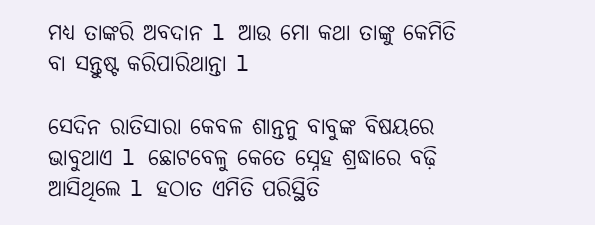ମଧ୍ୟ ତାଙ୍କରି ଅବଦାନ l ଆଉ ମୋ କଥା ତାଙ୍କୁ କେମିତି ବା ସନ୍ତୁଷ୍ଟ କରିପାରିଥାନ୍ତା l

ସେଦିନ ରାତିସାରା କେବଳ ଶାନ୍ତନୁ ବାବୁଙ୍କ ବିଷୟରେ ଭାବୁଥାଏ l ଛୋଟବେଳୁ କେତେ ସ୍ନେହ ଶ୍ରଦ୍ଧାରେ ବଢ଼ି ଆସିଥିଲେ l ହଠାତ ଏମିତି ପରିସ୍ଥିତି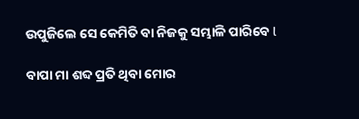ଉପୁଜିଲେ ସେ କେମିତି ବା ନିଜକୁ ସମ୍ଭାଳି ପାରିବେ l

ବାପା ମା ଶବ୍ଦ ପ୍ରତି ଥିବା ମୋର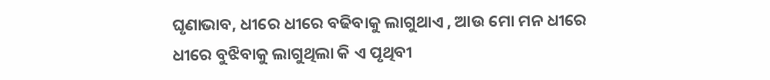ଘୃଣାଭାବ, ଧୀରେ ଧୀରେ ବଢିବାକୁ ଲାଗୁଥାଏ , ଆଉ ମୋ ମନ ଧୀରେ ଧୀରେ ବୁଝିବାକୁ ଲାଗୁଥିଲା କି ଏ ପୃଥିବୀ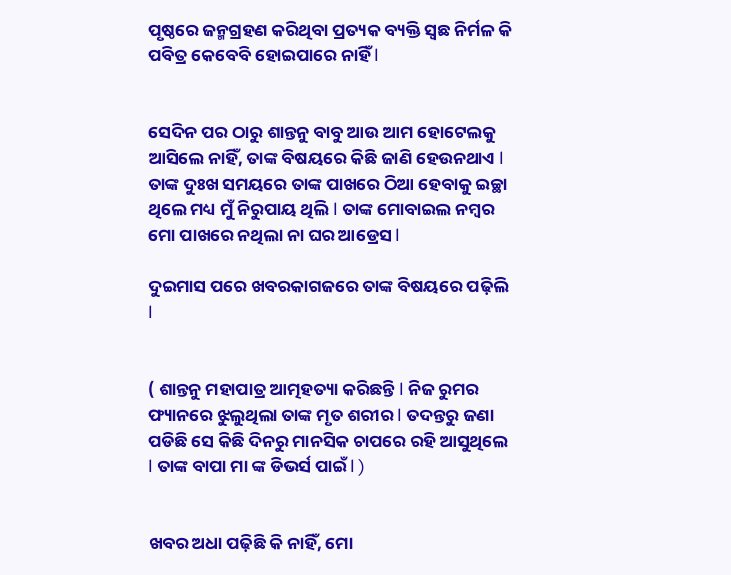ପୃଷ୍ଠରେ ଜନ୍ମଗ୍ରହଣ କରିଥିବା ପ୍ରତ୍ୟକ ବ୍ୟକ୍ତି ସ୍ଵଛ ନିର୍ମଳ କି ପବିତ୍ର କେବେବି ହୋଇପାରେ ନାହିଁ l


ସେଦିନ ପର ଠାରୁ ଶାନ୍ତନୁ ବାବୁ ଆଉ ଆମ ହୋଟେଲକୁ ଆସିଲେ ନାହିଁ, ତାଙ୍କ ବିଷୟରେ କିଛି ଜାଣି ହେଉନଥାଏ l ତାଙ୍କ ଦୁଃଖ ସମୟରେ ତାଙ୍କ ପାଖରେ ଠିଆ ହେବାକୁ ଇଚ୍ଛା ଥିଲେ ମଧ୍ୟ ମୁଁ ନିରୁପାୟ ଥିଲି l ତାଙ୍କ ମୋବାଇଲ ନମ୍ବର ମୋ ପାଖରେ ନଥିଲା ନା ଘର ଆଡ୍ରେସ l

ଦୁଇମାସ ପରେ ଖବରକାଗଜରେ ତାଙ୍କ ବିଷୟରେ ପଢ଼ିଲି l


( ଶାନ୍ତନୁ ମହାପାତ୍ର ଆତ୍ମହତ୍ୟା କରିଛନ୍ତି l ନିଜ ରୁମର ଫ୍ୟାନରେ ଝୁଲୁଥିଲା ତାଙ୍କ ମୃତ ଶରୀର l ତଦନ୍ତରୁ ଜଣା ପଡିଛି ସେ କିଛି ଦିନରୁ ମାନସିକ ଚାପରେ ରହି ଆସୁଥିଲେ l ତାଙ୍କ ବାପା ମା ଙ୍କ ଡିଭର୍ସ ପାଇଁ l )


ଖବର ଅଧା ପଢ଼ିଛି କି ନାହିଁ, ମୋ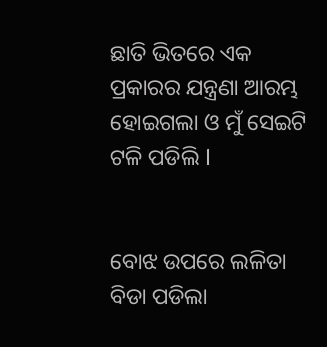ଛାତି ଭିତରେ ଏକ ପ୍ରକାରର ଯନ୍ତ୍ରଣା ଆରମ୍ଭ ହୋଇଗଲା ଓ ମୁଁ ସେଇଟି ଟଳି ପଡିଲି l


ବୋଝ ଉପରେ ଲଳିତା ବିଡା ପଡିଲା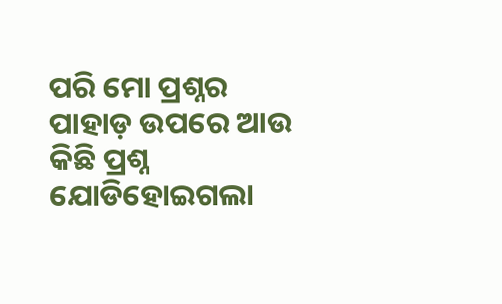ପରି ମୋ ପ୍ରଶ୍ନର ପାହାଡ଼ ଉପରେ ଆଉ କିଛି ପ୍ରଶ୍ନ ଯୋଡିହୋଇଗଲା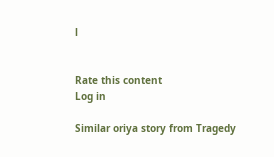l


Rate this content
Log in

Similar oriya story from Tragedy